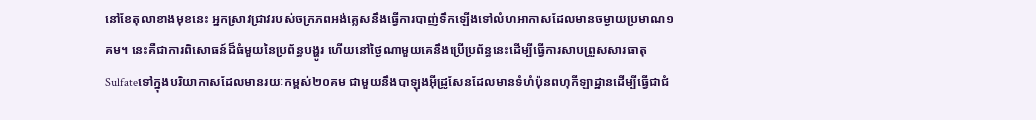នៅខែតុលាខាងមុខនេះ អ្នកស្រាវជ្រាវរបស់ចក្រភពអង់គ្លេសនឹងធ្វើការបាញ់ទឹកឡើងទៅលំហអាកាសដែលមានចម្ងាយប្រមាណ១ គម។ នេះគឺជាការពិសោធន៍ដ៏ធំមួយនៃប្រព័ន្ធបង្ហូរ ហើយនៅថ្ងៃណាមួយគេនឹងប្រើប្រព័ន្ធនេះដើម្បីធ្វើការសាបព្រួសសារធាតុSulfateទៅក្នុងបរិយាកាសដែលមានរយៈកម្ពស់២០គម ជាមួយនឹងបាឡុងអ៊ីដ្រូសែនដែលមានទំហំប៉ុនពហុកីឡាដ្ឋានដើម្បីធ្វើជាជំ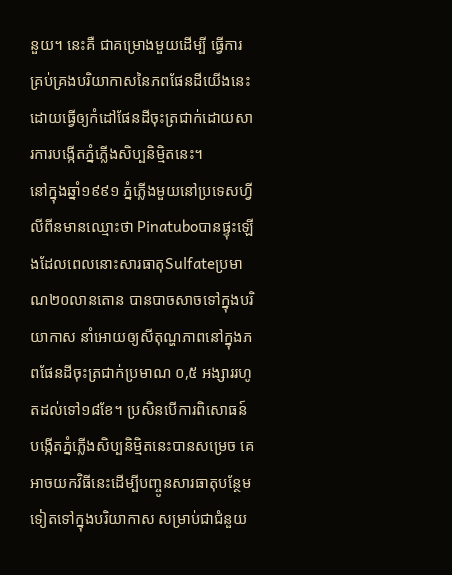នួយ។ នេះគឺ ជាគម្រោងមួយដើម្បី ធ្វើការគ្រប់គ្រងបរិយាកាសនៃភពផែនដីយើងនេះ ដោយធ្វើឲ្យកំដៅផែនដីចុះត្រជាក់ដោយសារការបង្កើតភ្នំភ្លើងសិប្បនិម្មិតនេះ។
នៅក្នុងឆ្នាំ១៩៩១ ភ្នំភ្លើងមួយនៅប្រទេសហ្វីលីពីនមានឈ្មោះថា Pinatuboបានផ្ទុះឡើងដែលពេលនោះសារធាតុSulfateប្រមាណ២០លានតោន បានបាចសាចទៅក្នុងបរិយាកាស នាំអោយឲ្យសីតុណ្ហភាពនៅក្នុងភពផែនដីចុះត្រជាក់ប្រមាណ ០,៥ អង្សាររហូតដល់ទៅ១៨ខែ។ ប្រសិនបើការពិសោធន៍បង្កើតភ្នំភ្លើងសិប្បនិម្មិតនេះបានសម្រេច គេអាចយកវិធីនេះដើម្បីបញ្ចូនសារធាតុបន្ថែមទៀតទៅក្នុងបរិយាកាស សម្រាប់ជាជំនួយ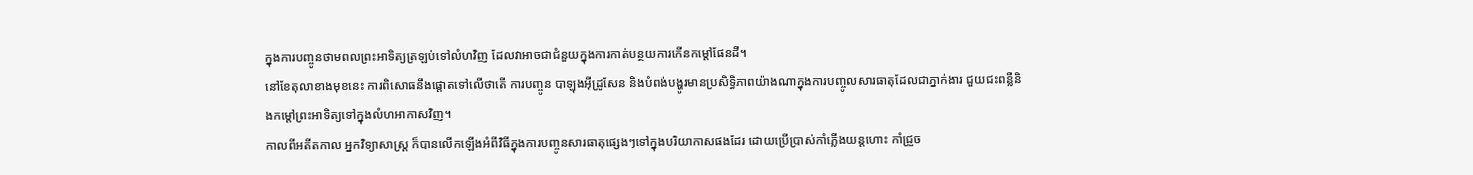ក្នុងការបញ្ចូនថាមពលព្រះអាទិត្យត្រឡប់ទៅលំហវិញ ដែលវាអាចជាជំនួយក្នុងការកាត់បន្ថយការកើនកម្តៅផែនដី។
នៅខែតុលាខាងមុខនេះ ការពិសោធនឹងផ្តោតទៅលើថាតើ ការបញ្ចូន បាឡុងអ៊ីដ្រូសែន និងបំពង់បង្ហូរមានប្រសិទ្ធិភាពយ៉ាងណាក្នុងការបញ្ចូលសារធាតុដែលជាភ្នាក់ងារ ជួយជះពន្លឺនិងកម្តៅព្រះអាទិត្យទៅក្នុងលំហអាកាសវិញ។
កាលពីអតីតកាល អ្នកវិទ្យាសាស្ត្រ ក៏បានលើកឡើងអំពីវិធីក្នុងការបញ្ចូនសារធាតុផ្សេងៗទៅក្នុងបរិយាកាសផងដែរ ដោយប្រើប្រាស់កាំភ្លើងយន្តហោះ កាំជ្រួច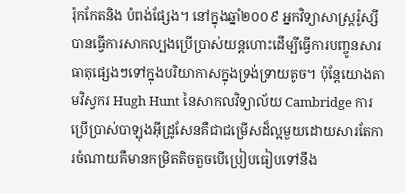រ៉ុកកែតនិង បំពង់ផ្សែង។ នៅក្នុងឆ្នាំ២០០៩ អ្នកវិទ្យាសាស្ត្ររ៉ូស្សី បានធ្វើការសាកល្បងប្រើប្រាស់យន្តហោះដើម្បីធ្វើការបញ្ចូនសារធាតុផ្សេងៗទៅក្នុងបរិយាកាសក្នុងទ្រង់ទ្រាយតូច។ ប៉ុន្តែយោងតាមវិស្វករ Hugh Hunt នៃសាកលវិទ្យាល័យ Cambridge ការប្រើប្រាស់បាឡុងអ៊ីដ្រូសែនគឺជាជម្រើសដ៏ល្អមួយដោយសារតែការចំណាយគឺមានកម្រិតតិចតួចបើប្រៀបធៀបទៅនឹង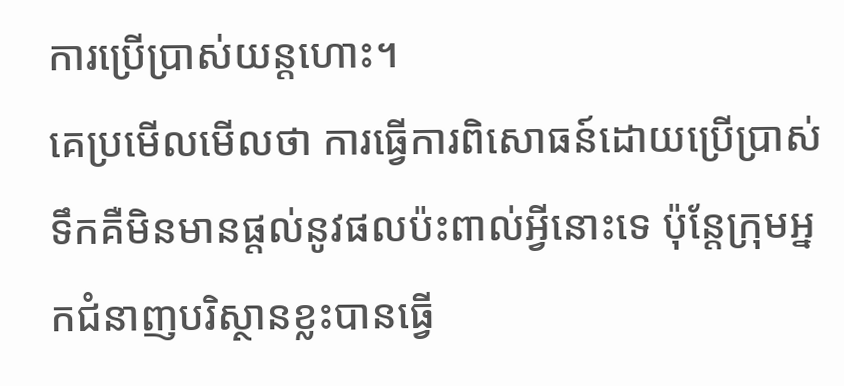ការប្រើប្រាស់យន្តហោះ។
គេប្រមើលមើលថា ការធ្វើការពិសោធន៍ដោយប្រើប្រាស់ទឹកគឺមិនមានផ្តល់នូវផលប៉ះពាល់អ្វីនោះទេ ប៉ុន្តែក្រុមអ្នកជំនាញបរិស្ថានខ្លះបានធ្វើ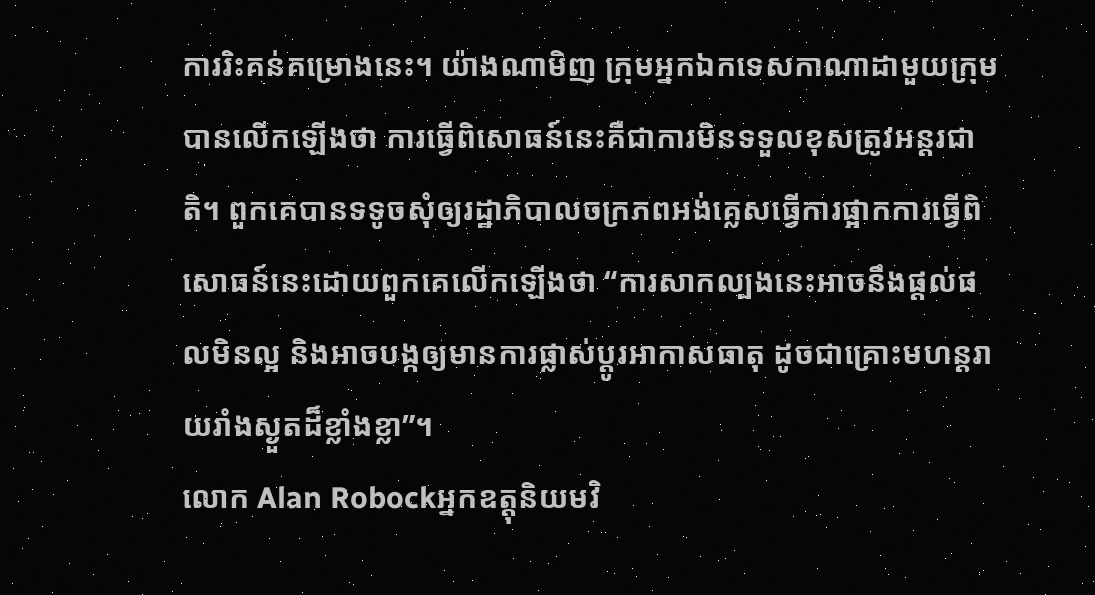ការរិះគន់គម្រោងនេះ។ យ៉ាងណាមិញ ក្រុមអ្នកឯកទេសកាណាដាមួយក្រុម បានលើកឡើងថា ការធ្វើពិសោធន៍នេះគឺជាការមិនទទួលខុសត្រូវអន្តរជាតិ។ ពួកគេបានទទូចសុំឲ្យរដ្ឋាភិបាលចក្រភពអង់គ្លេសធ្វើការផ្អាកការធ្វើពិសោធន៍នេះដោយពួកគេលើកឡើងថា “ការសាកល្បងនេះអាចនឹងផ្តល់ផលមិនល្អ និងអាចបង្កឲ្យមានការផ្លាស់ប្តូរអាកាសធាតុ ដូចជាគ្រោះមហន្តរាយរាំងស្ងួតដ៏ខ្លាំងខ្លា”។
លោក Alan Robockអ្នកឧត្តុនិយមវិ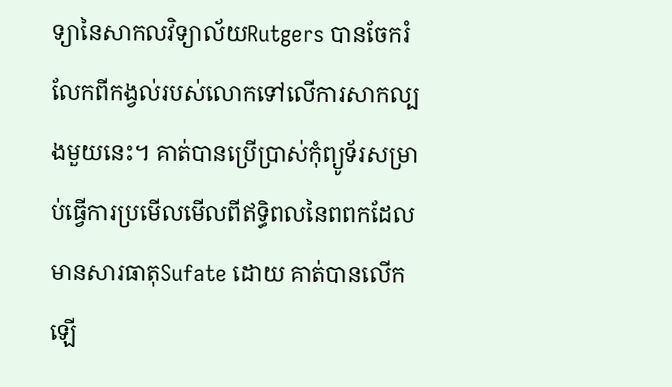ទ្យានៃសាកលវិទ្យាល័យRutgers បានចែករំលែកពីកង្វល់របស់លោកទៅលើការសាកល្បងមួយនេះ។ គាត់បានប្រើប្រាស់កុំព្យូទ័រសម្រាប់ធ្វើការប្រមើលមើលពីឥទ្ធិពលនៃពពកដែលមានសារធាតុSufate ដោយ គាត់បានលើកឡើ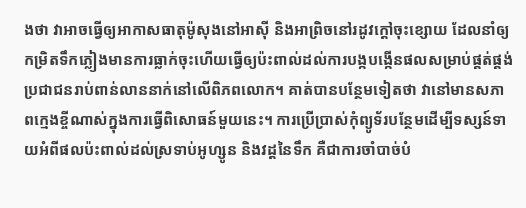ងថា វាអាចធ្វើឲ្យអាកាសធាតុម៉ូសុងនៅអាស៊ី និងអាព្រិចនៅរដូវក្តៅចុះខ្សោយ ដែលនាំឲ្យកម្រិតទឹកភ្លៀងមានការធ្លាក់ចុះហើយធ្វើឲ្យប៉ះពាល់ដល់ការបង្កបង្កើនផលសម្រាប់ផ្គត់ផ្គង់ប្រជាជនរាប់ពាន់លាននាក់នៅលើពិភពលោក។ គាត់បានបន្ថែមទៀតថា វានៅមានសភាពក្មេងខ្ចីណាស់ក្នុងការធ្វើពិសោធន៍មួយនេះ។ ការប្រើប្រាស់កុំព្យូទ័របន្ថែមដើម្បីទស្សន៍ទាយអំពីផលប៉ះពាល់ដល់ស្រទាប់អូហ្សូន និងវដ្ដនៃទឹក គឺជាការចាំបាច់បំ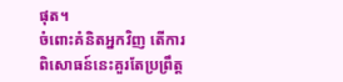ផុត។
ចំពោះគំនិតអ្នកវិញ តើការពិសោធន៍នេះគួរតែប្រព្រឹត្ត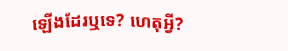ឡើងដែរឬទេ? ហេតុអ្វី?